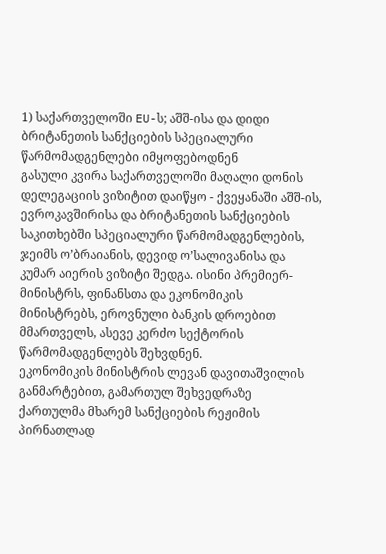1) საქართველოში EU-ს; აშშ-ისა და დიდი ბრიტანეთის სანქციების სპეციალური წარმომადგენლები იმყოფებოდნენ
გასული კვირა საქართველოში მაღალი დონის დელეგაციის ვიზიტით დაიწყო - ქვეყანაში აშშ-ის, ევროკავშირისა და ბრიტანეთის სანქციების საკითხებში სპეციალური წარმომადგენლების, ჯეიმს ო’ბრაიანის, დევიდ ო’სალივანისა და კუმარ აიერის ვიზიტი შედგა. ისინი პრემიერ-მინისტრს, ფინანსთა და ეკონომიკის მინისტრებს, ეროვნული ბანკის დროებით მმართველს, ასევე კერძო სექტორის წარმომადგენლებს შეხვდნენ.
ეკონომიკის მინისტრის ლევან დავითაშვილის განმარტებით, გამართულ შეხვედრაზე ქართულმა მხარემ სანქციების რეჟიმის პირნათლად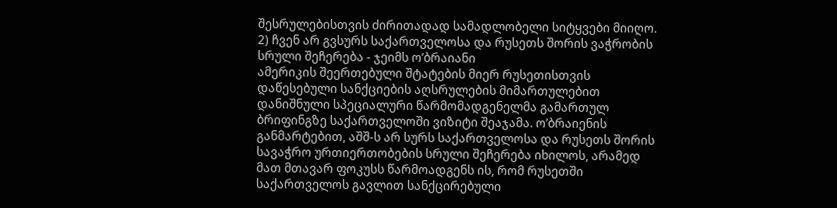შესრულებისთვის ძირითადად სამადლობელი სიტყვები მიიღო.
2) ჩვენ არ გვსურს საქართველოსა და რუსეთს შორის ვაჭრობის სრული შეჩერება - ჯეიმს ო’ბრაიანი
ამერიკის შეერთებული შტატების მიერ რუსეთისთვის დაწესებული სანქციების აღსრულების მიმართულებით დანიშნული სპეციალური წარმომადგენელმა გამართულ ბრიფინგზე საქართველოში ვიზიტი შეაჯამა. ო’ბრაიენის განმარტებით, აშშ-ს არ სურს საქართველოსა და რუსეთს შორის სავაჭრო ურთიერთობების სრული შეჩერება იხილოს, არამედ მათ მთავარ ფოკუსს წარმოადგენს ის, რომ რუსეთში საქართველოს გავლით სანქცირებული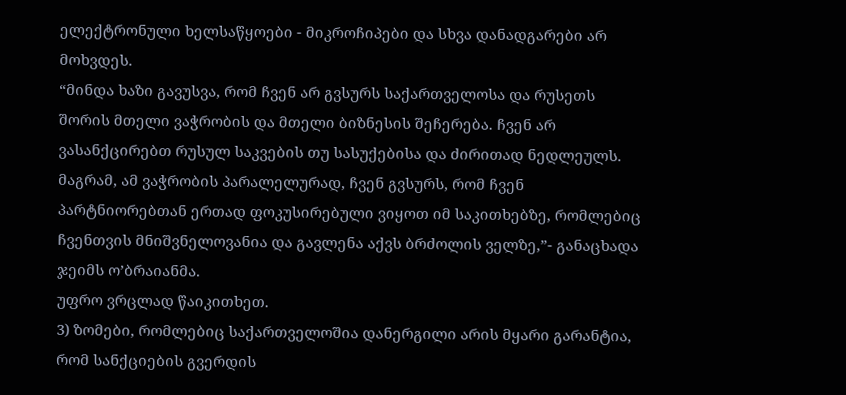ელექტრონული ხელსაწყოები - მიკროჩიპები და სხვა დანადგარები არ მოხვდეს.
“მინდა ხაზი გავუსვა, რომ ჩვენ არ გვსურს საქართველოსა და რუსეთს შორის მთელი ვაჭრობის და მთელი ბიზნესის შეჩერება. ჩვენ არ ვასანქცირებთ რუსულ საკვების თუ სასუქებისა და ძირითად ნედლეულს. მაგრამ, ამ ვაჭრობის პარალელურად, ჩვენ გვსურს, რომ ჩვენ პარტნიორებთან ერთად ფოკუსირებული ვიყოთ იმ საკითხებზე, რომლებიც ჩვენთვის მნიშვნელოვანია და გავლენა აქვს ბრძოლის ველზე,”- განაცხადა ჯეიმს ო’ბრაიანმა.
უფრო ვრცლად წაიკითხეთ.
3) ზომები, რომლებიც საქართველოშია დანერგილი არის მყარი გარანტია, რომ სანქციების გვერდის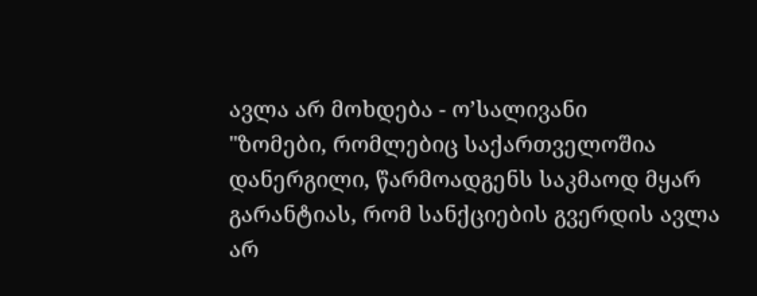ავლა არ მოხდება - ო’სალივანი
"ზომები, რომლებიც საქართველოშია დანერგილი, წარმოადგენს საკმაოდ მყარ გარანტიას, რომ სანქციების გვერდის ავლა არ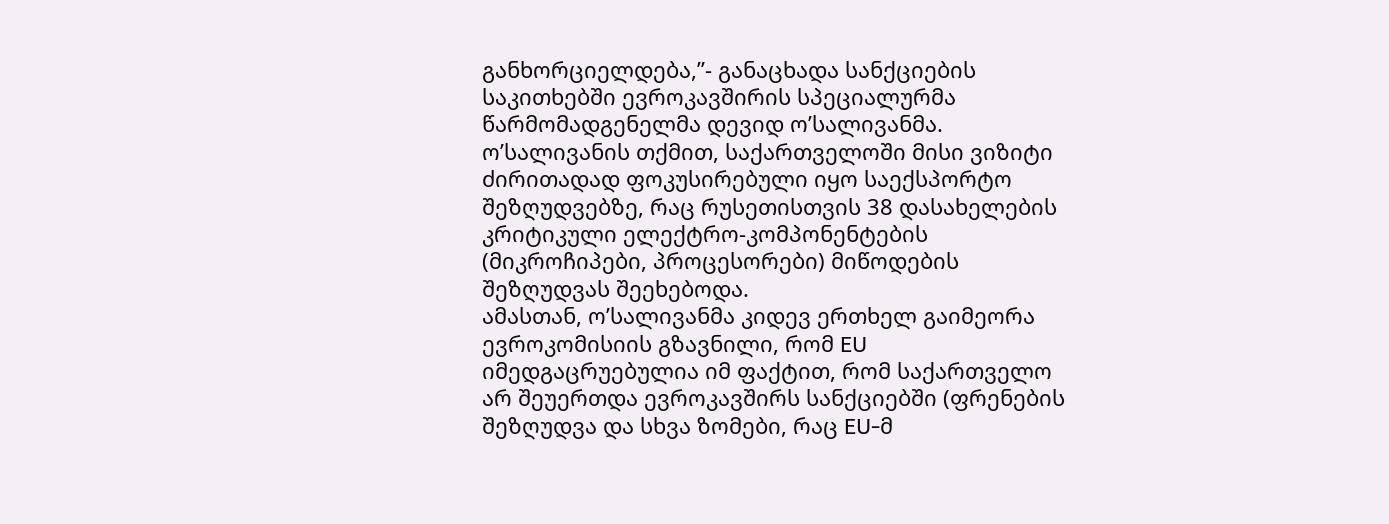განხორციელდება,”- განაცხადა სანქციების საკითხებში ევროკავშირის სპეციალურმა წარმომადგენელმა დევიდ ო’სალივანმა.
ო’სალივანის თქმით, საქართველოში მისი ვიზიტი ძირითადად ფოკუსირებული იყო საექსპორტო შეზღუდვებზე, რაც რუსეთისთვის 38 დასახელების კრიტიკული ელექტრო-კომპონენტების (მიკროჩიპები, პროცესორები) მიწოდების შეზღუდვას შეეხებოდა.
ამასთან, ო’სალივანმა კიდევ ერთხელ გაიმეორა ევროკომისიის გზავნილი, რომ EU იმედგაცრუებულია იმ ფაქტით, რომ საქართველო არ შეუერთდა ევროკავშირს სანქციებში (ფრენების შეზღუდვა და სხვა ზომები, რაც EU-მ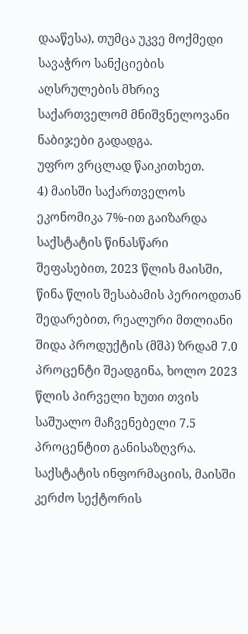დააწესა), თუმცა უკვე მოქმედი სავაჭრო სანქციების აღსრულების მხრივ საქართველომ მნიშვნელოვანი ნაბიჯები გადადგა.
უფრო ვრცლად წაიკითხეთ.
4) მაისში საქართველოს ეკონომიკა 7%-ით გაიზარდა
საქსტატის წინასწარი შეფასებით, 2023 წლის მაისში, წინა წლის შესაბამის პერიოდთან შედარებით, რეალური მთლიანი შიდა პროდუქტის (მშპ) ზრდამ 7.0 პროცენტი შეადგინა, ხოლო 2023 წლის პირველი ხუთი თვის საშუალო მაჩვენებელი 7.5 პროცენტით განისაზღვრა.
საქსტატის ინფორმაციის, მაისში კერძო სექტორის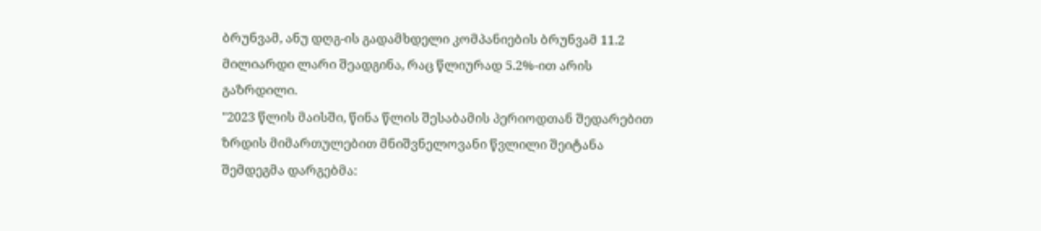ბრუნვამ, ანუ დღგ-ის გადამხდელი კომპანიების ბრუნვამ 11.2 მილიარდი ლარი შეადგინა, რაც წლიურად 5.2%-ით არის გაზრდილი.
"2023 წლის მაისში, წინა წლის შესაბამის პერიოდთან შედარებით ზრდის მიმართულებით მნიშვნელოვანი წვლილი შეიტანა შემდეგმა დარგებმა: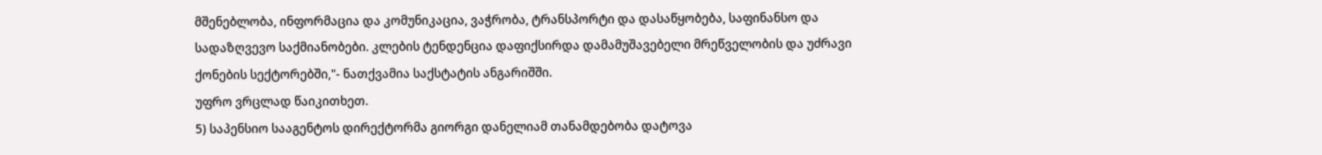მშენებლობა, ინფორმაცია და კომუნიკაცია, ვაჭრობა, ტრანსპორტი და დასაწყობება, საფინანსო და სადაზღვევო საქმიანობები. კლების ტენდენცია დაფიქსირდა დამამუშავებელი მრეწველობის და უძრავი ქონების სექტორებში,"- ნათქვამია საქსტატის ანგარიშში.
უფრო ვრცლად წაიკითხეთ.
5) საპენსიო სააგენტოს დირექტორმა გიორგი დანელიამ თანამდებობა დატოვა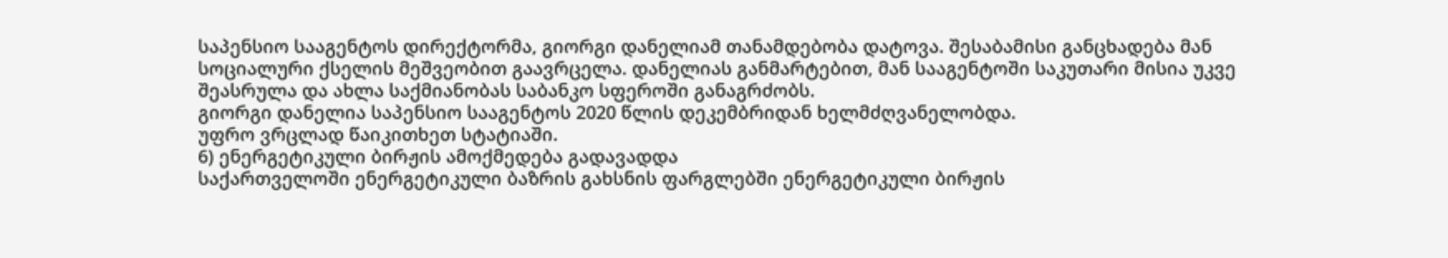საპენსიო სააგენტოს დირექტორმა, გიორგი დანელიამ თანამდებობა დატოვა. შესაბამისი განცხადება მან სოციალური ქსელის მეშვეობით გაავრცელა. დანელიას განმარტებით, მან სააგენტოში საკუთარი მისია უკვე შეასრულა და ახლა საქმიანობას საბანკო სფეროში განაგრძობს.
გიორგი დანელია საპენსიო სააგენტოს 2020 წლის დეკემბრიდან ხელმძღვანელობდა.
უფრო ვრცლად წაიკითხეთ სტატიაში.
6) ენერგეტიკული ბირჟის ამოქმედება გადავადდა
საქართველოში ენერგეტიკული ბაზრის გახსნის ფარგლებში ენერგეტიკული ბირჟის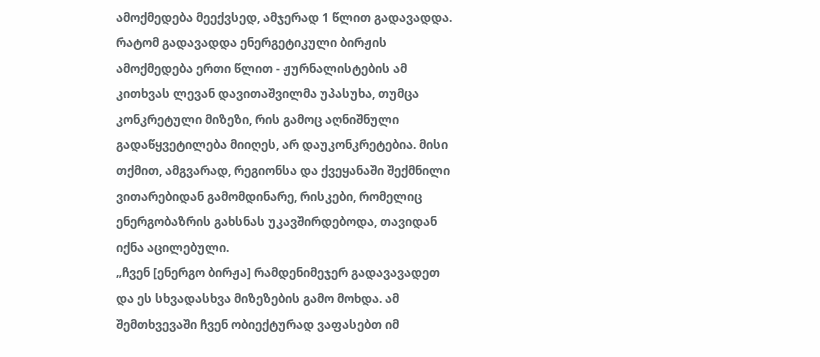ამოქმედება მეექვსედ, ამჯერად 1 წლით გადავადდა. რატომ გადავადდა ენერგეტიკული ბირჟის ამოქმედება ერთი წლით - ჟურნალისტების ამ კითხვას ლევან დავითაშვილმა უპასუხა, თუმცა კონკრეტული მიზეზი, რის გამოც აღნიშნული გადაწყვეტილება მიიღეს, არ დაუკონკრეტებია. მისი თქმით, ამგვარად, რეგიონსა და ქვეყანაში შექმნილი ვითარებიდან გამომდინარე, რისკები, რომელიც ენერგობაზრის გახსნას უკავშირდებოდა, თავიდან იქნა აცილებული.
„ჩვენ [ენერგო ბირჟა] რამდენიმეჯერ გადავავადეთ და ეს სხვადასხვა მიზეზების გამო მოხდა. ამ შემთხვევაში ჩვენ ობიექტურად ვაფასებთ იმ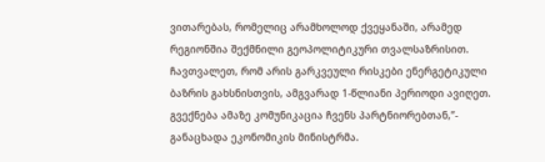ვითარებას, რომელიც არამხოლოდ ქვეყანაში, არამედ რეგიონშია შექმნილი გეოპოლიტიკური თვალსაზრისით. ჩავთვალეთ, რომ არის გარკვეული რისკები ენერგეტიკული ბაზრის გახსნისთვის, ამგვარად 1-წლიანი პერიოდი ავიღეთ. გვექნება ამაზე კომუნიკაცია ჩვენს პარტნიორებთან,”- განაცხადა ეკონომიკის მინისტრმა.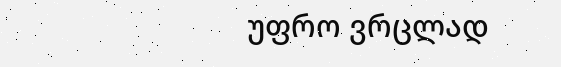უფრო ვრცლად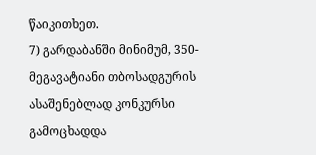წაიკითხეთ.
7) გარდაბანში მინიმუმ, 350-მეგავატიანი თბოსადგურის ასაშენებლად კონკურსი გამოცხადდა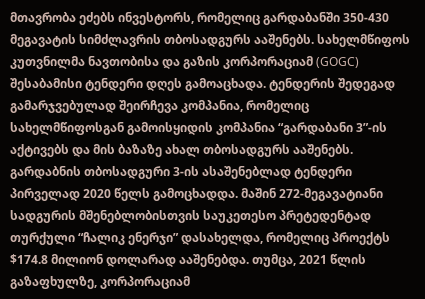მთავრობა ეძებს ინვესტორს, რომელიც გარდაბანში 350-430 მეგავატის სიმძლავრის თბოსადგურს ააშენებს. სახელმწიფოს კუთვნილმა ნავთობისა და გაზის კორპორაციამ (GOGC) შესაბამისი ტენდერი დღეს გამოაცხადა. ტენდერის შედეგად გამარჯვებულად შეირჩევა კომპანია, რომელიც სახელმწიფოსგან გამოისყიდის კომპანია “გარდაბანი 3”-ის აქტივებს და მის ბაზაზე ახალ თბოსადგურს ააშენებს.
გარდაბნის თბოსადგური 3-ის ასაშენებლად ტენდერი პირველად 2020 წელს გამოცხადდა. მაშინ 272-მეგავატიანი სადგურის მშენებლობისთვის საუკეთესო პრეტედენტად თურქული “ჩალიკ ენერჯი” დასახელდა, რომელიც პროექტს $174.8 მილიონ დოლარად ააშენებდა. თუმცა, 2021 წლის გაზაფხულზე, კორპორაციამ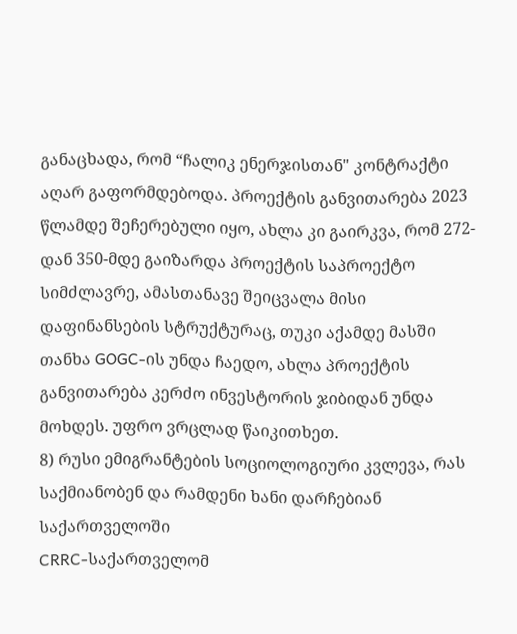განაცხადა, რომ “ჩალიკ ენერჯისთან" კონტრაქტი აღარ გაფორმდებოდა. პროექტის განვითარება 2023 წლამდე შეჩერებული იყო, ახლა კი გაირკვა, რომ 272-დან 350-მდე გაიზარდა პროექტის საპროექტო სიმძლავრე, ამასთანავე შეიცვალა მისი დაფინანსების სტრუქტურაც, თუკი აქამდე მასში თანხა GOGC-ის უნდა ჩაედო, ახლა პროექტის განვითარება კერძო ინვესტორის ჯიბიდან უნდა მოხდეს. უფრო ვრცლად წაიკითხეთ.
8) რუსი ემიგრანტების სოციოლოგიური კვლევა, რას საქმიანობენ და რამდენი ხანი დარჩებიან საქართველოში
CRRC-საქართველომ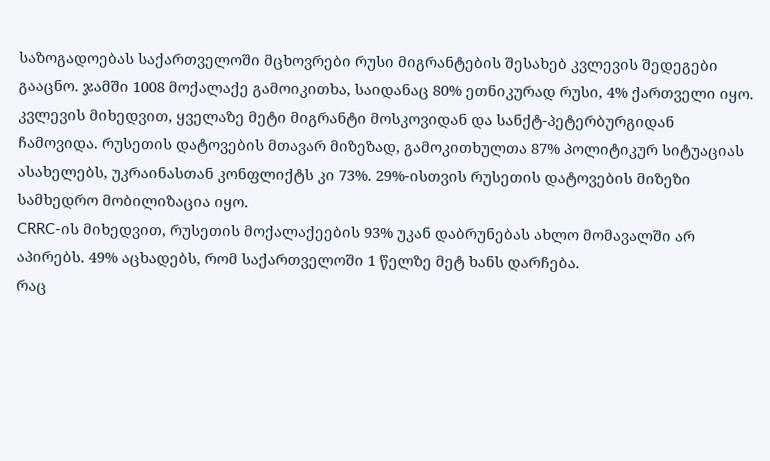საზოგადოებას საქართველოში მცხოვრები რუსი მიგრანტების შესახებ კვლევის შედეგები გააცნო. ჯამში 1008 მოქალაქე გამოიკითხა, საიდანაც 80% ეთნიკურად რუსი, 4% ქართველი იყო.
კვლევის მიხედვით, ყველაზე მეტი მიგრანტი მოსკოვიდან და სანქტ-პეტერბურგიდან ჩამოვიდა. რუსეთის დატოვების მთავარ მიზეზად, გამოკითხულთა 87% პოლიტიკურ სიტუაციას ასახელებს, უკრაინასთან კონფლიქტს კი 73%. 29%-ისთვის რუსეთის დატოვების მიზეზი სამხედრო მობილიზაცია იყო.
CRRC-ის მიხედვით, რუსეთის მოქალაქეების 93% უკან დაბრუნებას ახლო მომავალში არ აპირებს. 49% აცხადებს, რომ საქართველოში 1 წელზე მეტ ხანს დარჩება.
რაც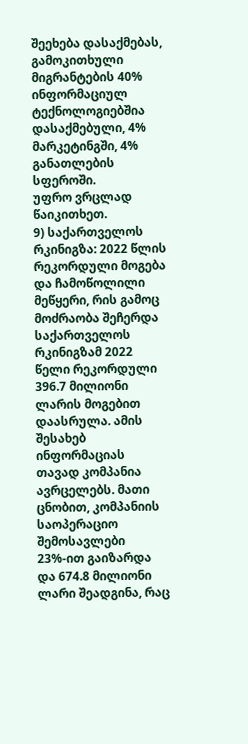შეეხება დასაქმებას, გამოკითხული მიგრანტების 40% ინფორმაციულ ტექნოლოგიებშია დასაქმებული, 4% მარკეტინგში, 4% განათლების სფეროში.
უფრო ვრცლად წაიკითხეთ.
9) საქართველოს რკინიგზა: 2022 წლის რეკორდული მოგება და ჩამოწოლილი მეწყერი, რის გამოც მოძრაობა შეჩერდა
საქართველოს რკინიგზამ 2022 წელი რეკორდული 396.7 მილიონი ლარის მოგებით დაასრულა. ამის შესახებ ინფორმაციას თავად კომპანია ავრცელებს. მათი ცნობით, კომპანიის საოპერაციო შემოსავლები 23%-ით გაიზარდა და 674.8 მილიონი ლარი შეადგინა, რაც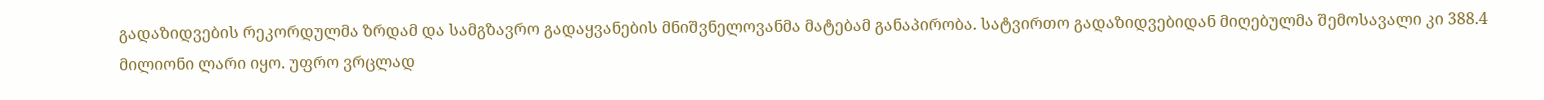გადაზიდვების რეკორდულმა ზრდამ და სამგზავრო გადაყვანების მნიშვნელოვანმა მატებამ განაპირობა. სატვირთო გადაზიდვებიდან მიღებულმა შემოსავალი კი 388.4 მილიონი ლარი იყო. უფრო ვრცლად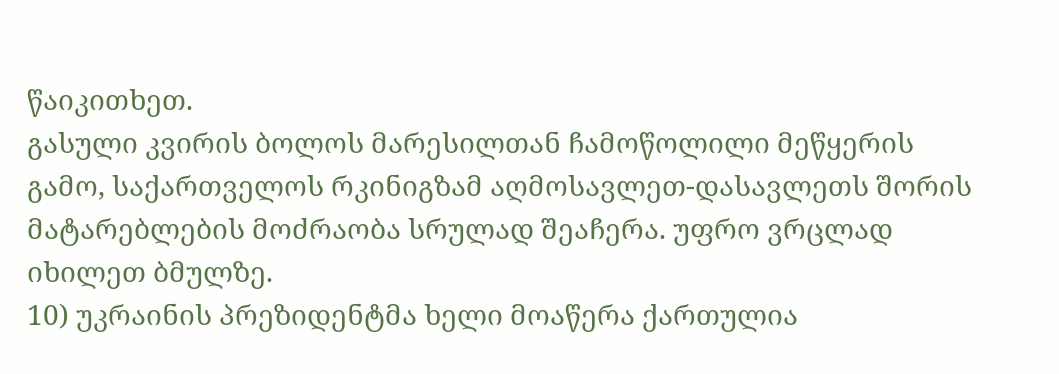წაიკითხეთ.
გასული კვირის ბოლოს მარესილთან ჩამოწოლილი მეწყერის გამო, საქართველოს რკინიგზამ აღმოსავლეთ-დასავლეთს შორის მატარებლების მოძრაობა სრულად შეაჩერა. უფრო ვრცლად იხილეთ ბმულზე.
10) უკრაინის პრეზიდენტმა ხელი მოაწერა ქართულია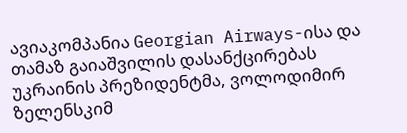ავიაკომპანია Georgian Airways-ისა და თამაზ გაიაშვილის დასანქცირებას
უკრაინის პრეზიდენტმა, ვოლოდიმირ ზელენსკიმ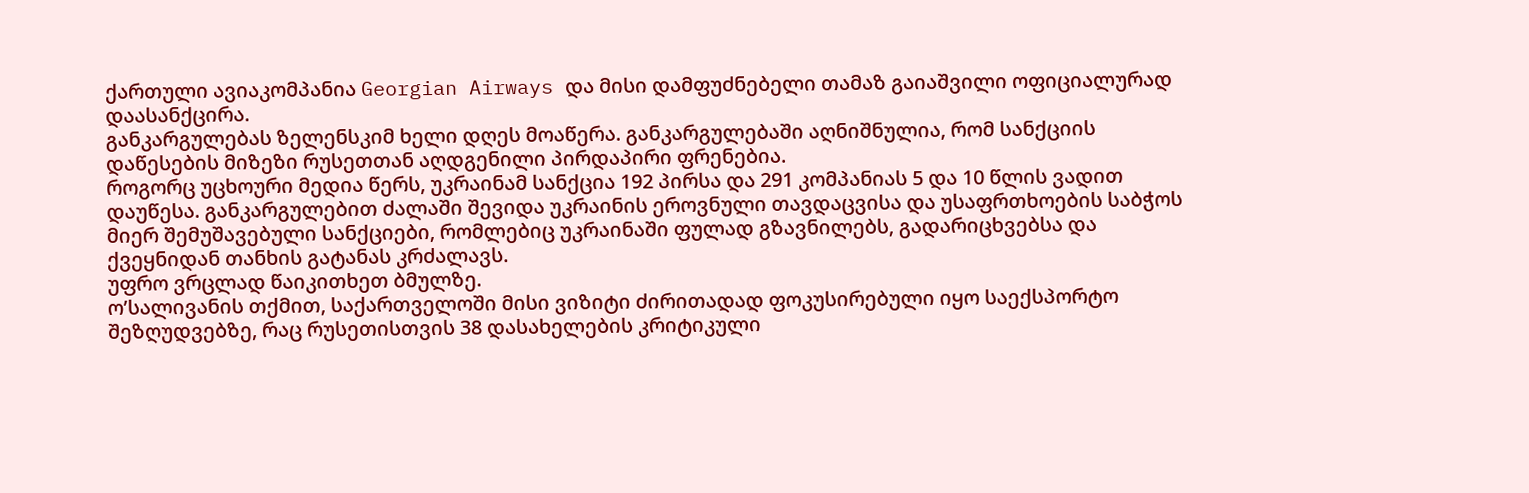ქართული ავიაკომპანია Georgian Airways და მისი დამფუძნებელი თამაზ გაიაშვილი ოფიციალურად დაასანქცირა.
განკარგულებას ზელენსკიმ ხელი დღეს მოაწერა. განკარგულებაში აღნიშნულია, რომ სანქციის დაწესების მიზეზი რუსეთთან აღდგენილი პირდაპირი ფრენებია.
როგორც უცხოური მედია წერს, უკრაინამ სანქცია 192 პირსა და 291 კომპანიას 5 და 10 წლის ვადით დაუწესა. განკარგულებით ძალაში შევიდა უკრაინის ეროვნული თავდაცვისა და უსაფრთხოების საბჭოს მიერ შემუშავებული სანქციები, რომლებიც უკრაინაში ფულად გზავნილებს, გადარიცხვებსა და ქვეყნიდან თანხის გატანას კრძალავს.
უფრო ვრცლად წაიკითხეთ ბმულზე.
ო’სალივანის თქმით, საქართველოში მისი ვიზიტი ძირითადად ფოკუსირებული იყო საექსპორტო შეზღუდვებზე, რაც რუსეთისთვის 38 დასახელების კრიტიკული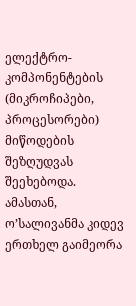ელექტრო-კომპონენტების (მიკროჩიპები, პროცესორები) მიწოდების შეზღუდვას შეეხებოდა.
ამასთან, ო’სალივანმა კიდევ ერთხელ გაიმეორა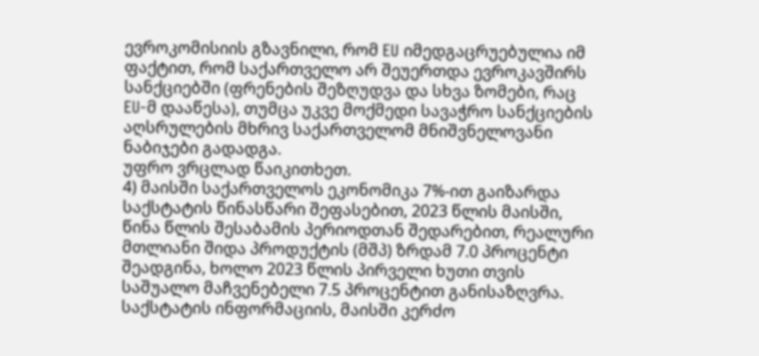ევროკომისიის გზავნილი, რომ EU იმედგაცრუებულია იმ ფაქტით, რომ საქართველო არ შეუერთდა ევროკავშირს სანქციებში (ფრენების შეზღუდვა და სხვა ზომები, რაც EU-მ დააწესა), თუმცა უკვე მოქმედი სავაჭრო სანქციების აღსრულების მხრივ საქართველომ მნიშვნელოვანი ნაბიჯები გადადგა.
უფრო ვრცლად წაიკითხეთ.
4) მაისში საქართველოს ეკონომიკა 7%-ით გაიზარდა
საქსტატის წინასწარი შეფასებით, 2023 წლის მაისში, წინა წლის შესაბამის პერიოდთან შედარებით, რეალური მთლიანი შიდა პროდუქტის (მშპ) ზრდამ 7.0 პროცენტი შეადგინა, ხოლო 2023 წლის პირველი ხუთი თვის საშუალო მაჩვენებელი 7.5 პროცენტით განისაზღვრა.
საქსტატის ინფორმაციის, მაისში კერძო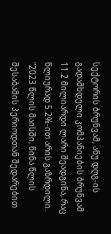სექტორის ბრუნვამ, ანუ დღგ-ის გადამხდელი კომპანიების ბრუნვამ 11.2 მილიარდი ლარი შეადგინა, რაც წლიურად 5.2%-ით არის გაზრდილი.
"2023 წლის მაისში, წინა წლის შესაბამის პერიოდთან შედარებით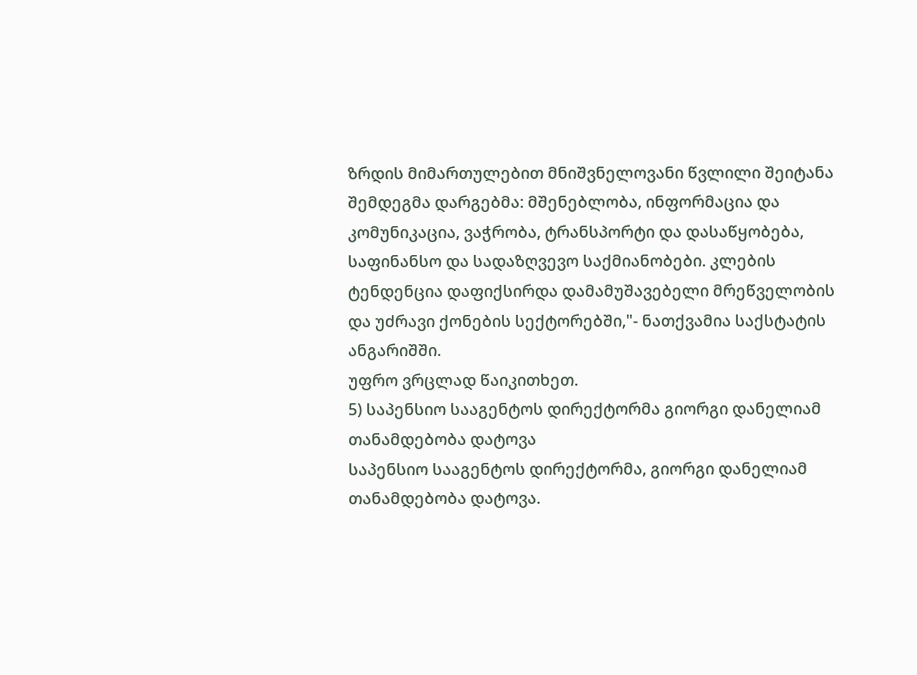ზრდის მიმართულებით მნიშვნელოვანი წვლილი შეიტანა შემდეგმა დარგებმა: მშენებლობა, ინფორმაცია და კომუნიკაცია, ვაჭრობა, ტრანსპორტი და დასაწყობება, საფინანსო და სადაზღვევო საქმიანობები. კლების ტენდენცია დაფიქსირდა დამამუშავებელი მრეწველობის და უძრავი ქონების სექტორებში,"- ნათქვამია საქსტატის ანგარიშში.
უფრო ვრცლად წაიკითხეთ.
5) საპენსიო სააგენტოს დირექტორმა გიორგი დანელიამ თანამდებობა დატოვა
საპენსიო სააგენტოს დირექტორმა, გიორგი დანელიამ თანამდებობა დატოვა.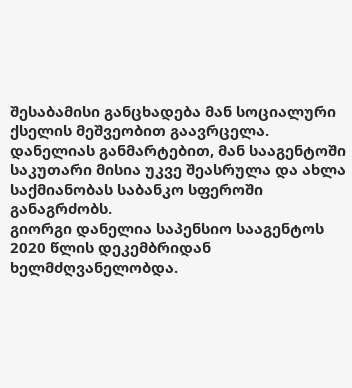შესაბამისი განცხადება მან სოციალური ქსელის მეშვეობით გაავრცელა. დანელიას განმარტებით, მან სააგენტოში საკუთარი მისია უკვე შეასრულა და ახლა საქმიანობას საბანკო სფეროში განაგრძობს.
გიორგი დანელია საპენსიო სააგენტოს 2020 წლის დეკემბრიდან ხელმძღვანელობდა.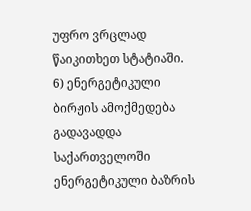უფრო ვრცლად წაიკითხეთ სტატიაში.
6) ენერგეტიკული ბირჟის ამოქმედება გადავადდა
საქართველოში ენერგეტიკული ბაზრის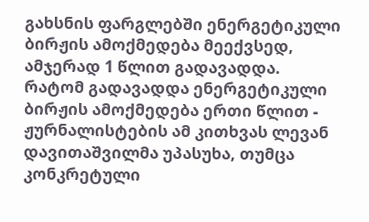გახსნის ფარგლებში ენერგეტიკული ბირჟის ამოქმედება მეექვსედ, ამჯერად 1 წლით გადავადდა. რატომ გადავადდა ენერგეტიკული ბირჟის ამოქმედება ერთი წლით - ჟურნალისტების ამ კითხვას ლევან დავითაშვილმა უპასუხა, თუმცა კონკრეტული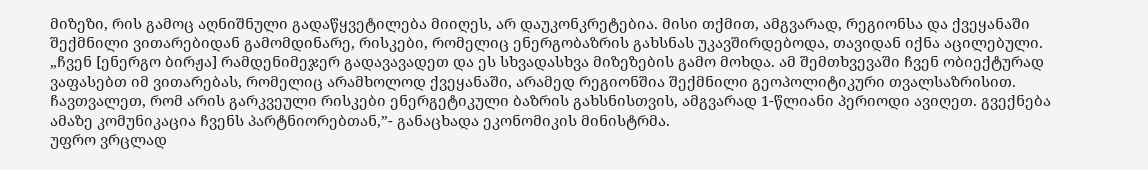მიზეზი, რის გამოც აღნიშნული გადაწყვეტილება მიიღეს, არ დაუკონკრეტებია. მისი თქმით, ამგვარად, რეგიონსა და ქვეყანაში შექმნილი ვითარებიდან გამომდინარე, რისკები, რომელიც ენერგობაზრის გახსნას უკავშირდებოდა, თავიდან იქნა აცილებული.
„ჩვენ [ენერგო ბირჟა] რამდენიმეჯერ გადავავადეთ და ეს სხვადასხვა მიზეზების გამო მოხდა. ამ შემთხვევაში ჩვენ ობიექტურად ვაფასებთ იმ ვითარებას, რომელიც არამხოლოდ ქვეყანაში, არამედ რეგიონშია შექმნილი გეოპოლიტიკური თვალსაზრისით. ჩავთვალეთ, რომ არის გარკვეული რისკები ენერგეტიკული ბაზრის გახსნისთვის, ამგვარად 1-წლიანი პერიოდი ავიღეთ. გვექნება ამაზე კომუნიკაცია ჩვენს პარტნიორებთან,”- განაცხადა ეკონომიკის მინისტრმა.
უფრო ვრცლად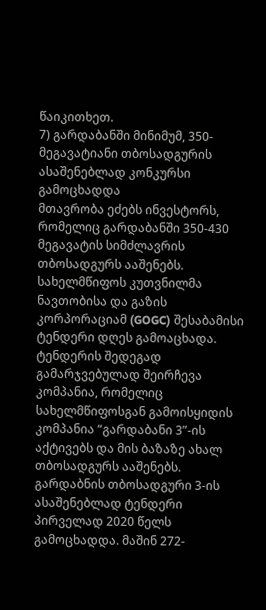წაიკითხეთ.
7) გარდაბანში მინიმუმ, 350-მეგავატიანი თბოსადგურის ასაშენებლად კონკურსი გამოცხადდა
მთავრობა ეძებს ინვესტორს, რომელიც გარდაბანში 350-430 მეგავატის სიმძლავრის თბოსადგურს ააშენებს. სახელმწიფოს კუთვნილმა ნავთობისა და გაზის კორპორაციამ (GOGC) შესაბამისი ტენდერი დღეს გამოაცხადა. ტენდერის შედეგად გამარჯვებულად შეირჩევა კომპანია, რომელიც სახელმწიფოსგან გამოისყიდის კომპანია “გარდაბანი 3”-ის აქტივებს და მის ბაზაზე ახალ თბოსადგურს ააშენებს.
გარდაბნის თბოსადგური 3-ის ასაშენებლად ტენდერი პირველად 2020 წელს გამოცხადდა. მაშინ 272-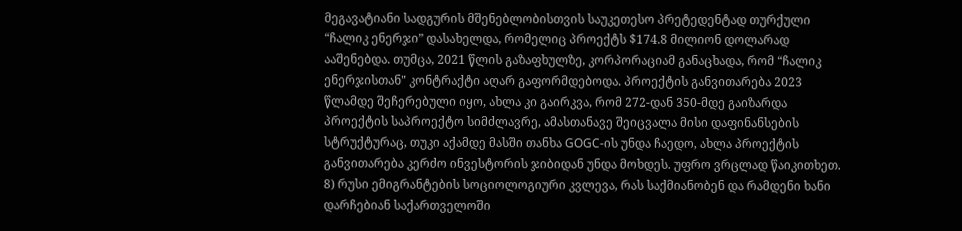მეგავატიანი სადგურის მშენებლობისთვის საუკეთესო პრეტედენტად თურქული “ჩალიკ ენერჯი” დასახელდა, რომელიც პროექტს $174.8 მილიონ დოლარად ააშენებდა. თუმცა, 2021 წლის გაზაფხულზე, კორპორაციამ განაცხადა, რომ “ჩალიკ ენერჯისთან" კონტრაქტი აღარ გაფორმდებოდა. პროექტის განვითარება 2023 წლამდე შეჩერებული იყო, ახლა კი გაირკვა, რომ 272-დან 350-მდე გაიზარდა პროექტის საპროექტო სიმძლავრე, ამასთანავე შეიცვალა მისი დაფინანსების სტრუქტურაც, თუკი აქამდე მასში თანხა GOGC-ის უნდა ჩაედო, ახლა პროექტის განვითარება კერძო ინვესტორის ჯიბიდან უნდა მოხდეს. უფრო ვრცლად წაიკითხეთ.
8) რუსი ემიგრანტების სოციოლოგიური კვლევა, რას საქმიანობენ და რამდენი ხანი დარჩებიან საქართველოში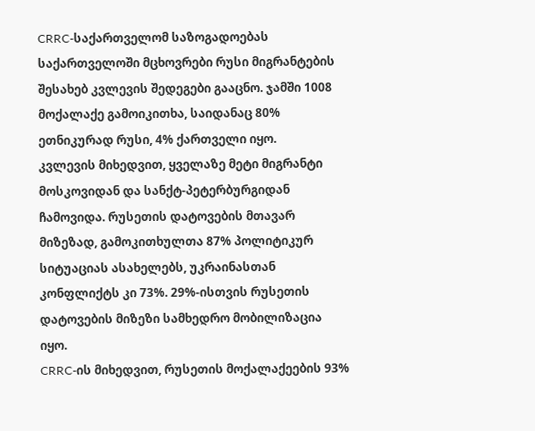CRRC-საქართველომ საზოგადოებას საქართველოში მცხოვრები რუსი მიგრანტების შესახებ კვლევის შედეგები გააცნო. ჯამში 1008 მოქალაქე გამოიკითხა, საიდანაც 80% ეთნიკურად რუსი, 4% ქართველი იყო.
კვლევის მიხედვით, ყველაზე მეტი მიგრანტი მოსკოვიდან და სანქტ-პეტერბურგიდან ჩამოვიდა. რუსეთის დატოვების მთავარ მიზეზად, გამოკითხულთა 87% პოლიტიკურ სიტუაციას ასახელებს, უკრაინასთან კონფლიქტს კი 73%. 29%-ისთვის რუსეთის დატოვების მიზეზი სამხედრო მობილიზაცია იყო.
CRRC-ის მიხედვით, რუსეთის მოქალაქეების 93%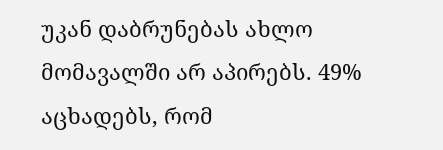უკან დაბრუნებას ახლო მომავალში არ აპირებს. 49% აცხადებს, რომ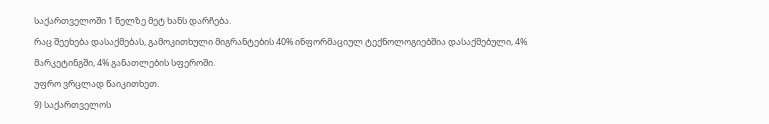საქართველოში 1 წელზე მეტ ხანს დარჩება.
რაც შეეხება დასაქმებას, გამოკითხული მიგრანტების 40% ინფორმაციულ ტექნოლოგიებშია დასაქმებული, 4% მარკეტინგში, 4% განათლების სფეროში.
უფრო ვრცლად წაიკითხეთ.
9) საქართველოს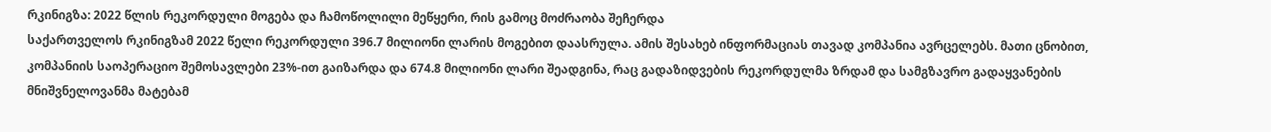რკინიგზა: 2022 წლის რეკორდული მოგება და ჩამოწოლილი მეწყერი, რის გამოც მოძრაობა შეჩერდა
საქართველოს რკინიგზამ 2022 წელი რეკორდული 396.7 მილიონი ლარის მოგებით დაასრულა. ამის შესახებ ინფორმაციას თავად კომპანია ავრცელებს. მათი ცნობით, კომპანიის საოპერაციო შემოსავლები 23%-ით გაიზარდა და 674.8 მილიონი ლარი შეადგინა, რაც გადაზიდვების რეკორდულმა ზრდამ და სამგზავრო გადაყვანების მნიშვნელოვანმა მატებამ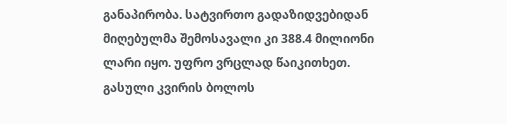განაპირობა. სატვირთო გადაზიდვებიდან მიღებულმა შემოსავალი კი 388.4 მილიონი ლარი იყო. უფრო ვრცლად წაიკითხეთ.
გასული კვირის ბოლოს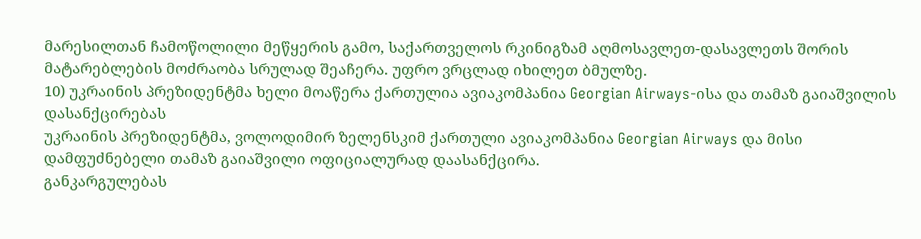მარესილთან ჩამოწოლილი მეწყერის გამო, საქართველოს რკინიგზამ აღმოსავლეთ-დასავლეთს შორის მატარებლების მოძრაობა სრულად შეაჩერა. უფრო ვრცლად იხილეთ ბმულზე.
10) უკრაინის პრეზიდენტმა ხელი მოაწერა ქართულია ავიაკომპანია Georgian Airways-ისა და თამაზ გაიაშვილის დასანქცირებას
უკრაინის პრეზიდენტმა, ვოლოდიმირ ზელენსკიმ ქართული ავიაკომპანია Georgian Airways და მისი დამფუძნებელი თამაზ გაიაშვილი ოფიციალურად დაასანქცირა.
განკარგულებას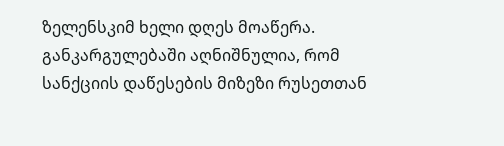ზელენსკიმ ხელი დღეს მოაწერა. განკარგულებაში აღნიშნულია, რომ სანქციის დაწესების მიზეზი რუსეთთან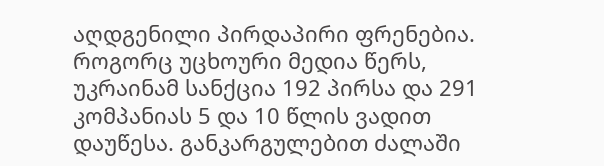აღდგენილი პირდაპირი ფრენებია.
როგორც უცხოური მედია წერს, უკრაინამ სანქცია 192 პირსა და 291 კომპანიას 5 და 10 წლის ვადით დაუწესა. განკარგულებით ძალაში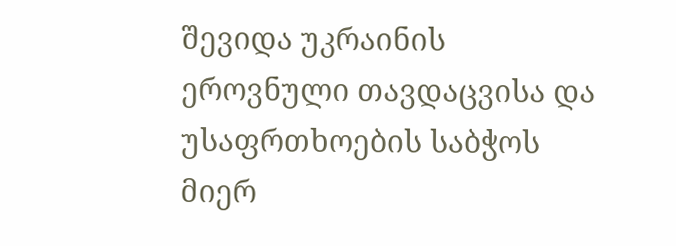შევიდა უკრაინის ეროვნული თავდაცვისა და უსაფრთხოების საბჭოს მიერ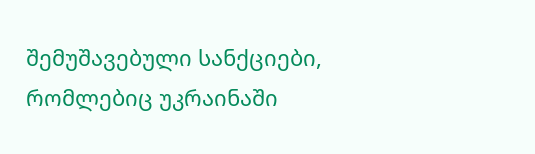შემუშავებული სანქციები, რომლებიც უკრაინაში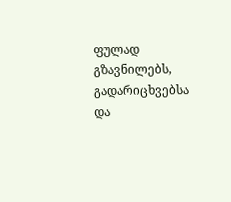ფულად გზავნილებს, გადარიცხვებსა და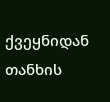ქვეყნიდან თანხის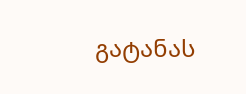გატანას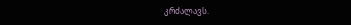კრძალავს.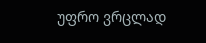უფრო ვრცლად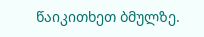წაიკითხეთ ბმულზე.